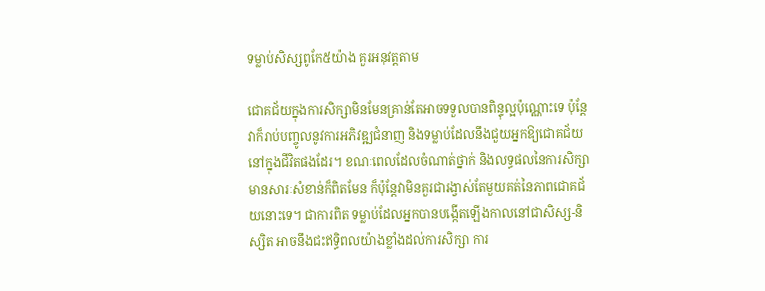ទម្លាប់សិស្សពូកែ៥យ៉ាង គួរអនុវត្តតាម

ជោគជ័យក្នុងការសិក្សាមិនមែនគ្រាន់តែអាចទទួលបានពិន្ទុល្អប៉ុណ្ណោះទេ ប៉ុន្តែវាក៏រាប់បញ្ចូលនូវការអភិវឌ្ឍជំនាញ និងទម្លាប់ដែលនឹងជួយអ្នកឱ្យជោគជ័យនៅក្នុងជីវិតផងដែរ។ ខណៈពេលដែលចំណាត់ថ្នាក់ និងលទ្ធផលនៃការសិក្សាមានសារៈសំខាន់ក៏ពិតមែន ក៏ប៉ុន្តែវាមិនគួរជារង្វាស់តែមួយគត់នៃភាពជោគជ័យនោះទេ។ ជាការពិត ទម្លាប់ដែលអ្នកបានបង្កើតឡើងកាលនៅជាសិស្ស-និស្សិត អាចនឹងជះឥទ្ធិពលយ៉ាងខ្លាំងដល់ការសិក្សា ការ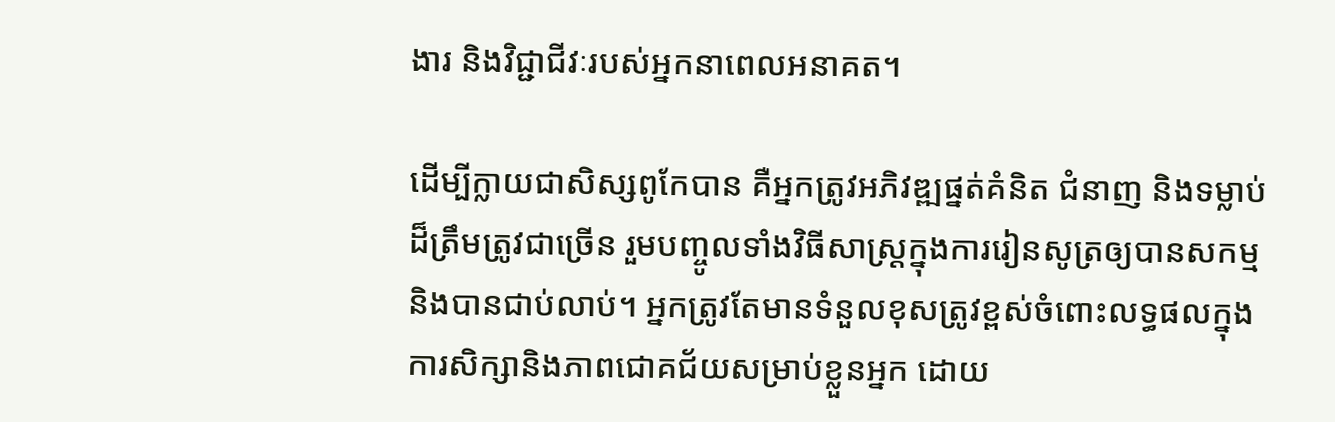ងារ និងវិជ្ជាជីវៈរបស់អ្នកនាពេលអនាគត។

ដើម្បីក្លាយជាសិស្សពូកែបាន គឺអ្នកត្រូវអភិវឌ្ឍផ្នត់គំនិត ជំនាញ និងទម្លាប់ដ៏ត្រឹមត្រូវជាច្រើន រួមបញ្ចូលទាំងវិធីសាស្រ្តក្នុងការរៀនសូត្រឲ្យបានសកម្ម និងបានជាប់លាប់។ អ្នកត្រូវតែមានទំនួលខុសត្រូវខ្ពស់ចំពោះលទ្ធផលក្នុងការសិក្សានិងភាពជោគជ័យសម្រាប់ខ្លួនអ្នក ដោយ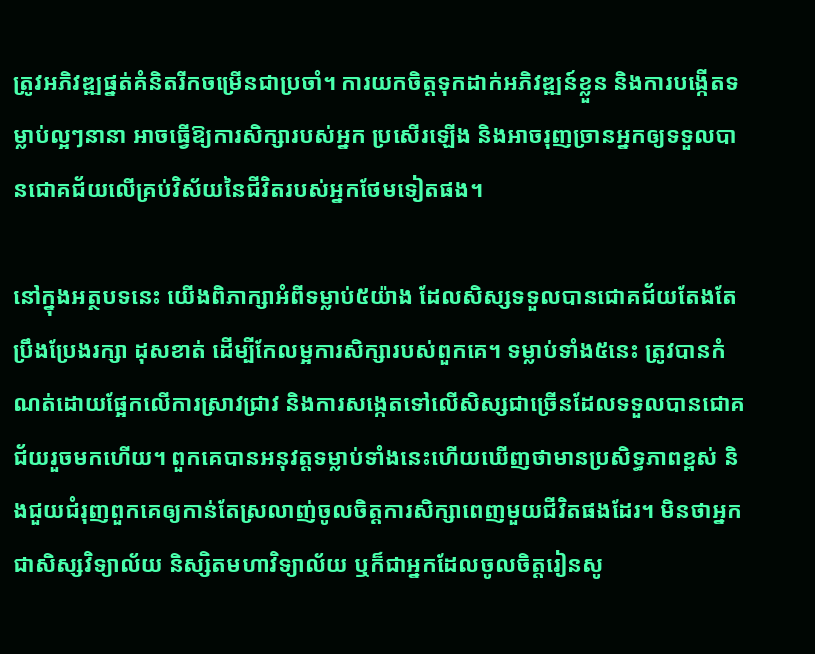ត្រូវអភិវឌ្ឍផ្នត់គំនិតរីកចម្រើនជាប្រចាំ។ ការយកចិត្តទុកដាក់អភិវឌ្ឍន៍ខ្លួន និងការបង្កើតទម្លាប់ល្អៗនានា អាចធ្វើឱ្យការសិក្សារបស់អ្នក ប្រសើរឡើង និងអាចរុញច្រានអ្នកឲ្យទទួលបានជោគជ័យលើគ្រប់វិស័យនៃជីវិតរបស់អ្នកថែមទៀតផង។

នៅក្នុងអត្ថបទនេះ យើងពិភាក្សាអំពីទម្លាប់៥យ៉ាង ដែលសិស្សទទួលបានជោគជ័យតែងតែប្រឹងប្រែងរក្សា ដុសខាត់ ដើម្បីកែលម្អការសិក្សារបស់ពួកគេ។ ទម្លាប់ទាំង៥នេះ ត្រូវបានកំណត់ដោយផ្អែកលើការស្រាវជ្រាវ និងការសង្កេតទៅលើសិស្សជាច្រើនដែលទទួលបានជោគជ័យរួចមកហើយ។ ពួកគេបានអនុវត្តទម្លាប់ទាំងនេះហើយឃើញថាមានប្រសិទ្ធភាពខ្ពស់ និងជួយជំរុញពួកគេឲ្យកាន់តែស្រលាញ់ចូលចិត្តការសិក្សាពេញមួយជីវិតផងដែរ។ មិនថាអ្នកជាសិស្សវិទ្យាល័យ និស្សិតមហាវិទ្យាល័យ ឬក៏ជាអ្នកដែលចូលចិត្តរៀនសូ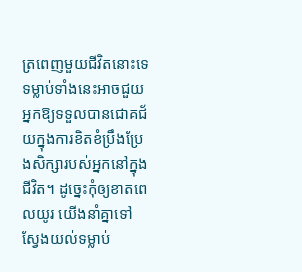ត្រពេញមួយជីវិតនោះទេ ទម្លាប់ទាំងនេះអាចជួយអ្នកឱ្យទទួលបានជោគជ័យក្នុងការខិតខំប្រឹងប្រែងសិក្សារបស់អ្នកនៅក្នុងជីវិត។ ដូច្នេះកុំឲ្យខាតពេលយូរ យើងនាំគ្នាទៅស្វែងយល់ទម្លាប់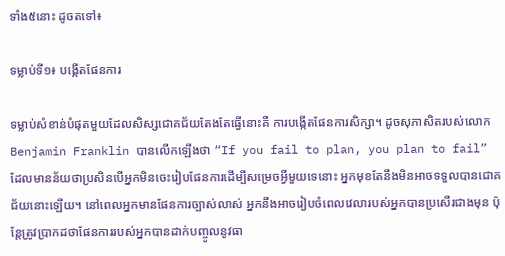ទាំង៥នោះ ដូចតទៅ៖

ទម្លាប់ទី១៖ បង្កើតផែនការ

ទម្លាប់សំខាន់បំផុតមួយដែលសិស្សជោគជ័យតែងតែធ្វើនោះគឺ ការបង្កើតផែនការសិក្សា។ ដូចសុភាសិតរបស់លោក Benjamin Franklin បានលើកឡើងថា “If you fail to plan, you plan to fail” ដែលមានន័យថាប្រសិនបើអ្នកមិនចេះរៀបផែនការដើម្បីសម្រេចអ្វីមួយទេនោះ អ្នកមុខតែនឹងមិនអាចទទួលបានជោគជ័យនោះឡើយ។ នៅពេលអ្នកមានផែនការច្បាស់លាស់ អ្នកនឹងអាចរៀបចំពេលវេលារបស់អ្នកបានប្រសើរជាងមុន ប៉ុន្តែត្រូវប្រាកដថាផែនការរបស់អ្នកបានដាក់បញ្ចូលនូវធា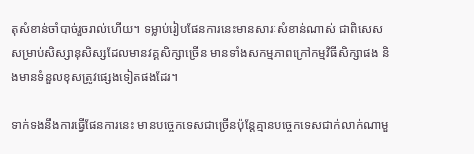តុសំខាន់ចាំបាច់រួចរាល់ហើយ។ ទម្លាប់រៀបផែនការនេះមានសារៈសំខាន់ណាស់ ជាពិសេសសម្រាប់សិស្សានុសិស្សដែលមានវគ្គសិក្សាច្រើន មានទាំងសកម្មភាពក្រៅកម្មវិធីសិក្សាផង និងមានទំនួលខុសត្រូវផ្សេងទៀតផងដែរ។

ទាក់ទងនឹងការធ្វើផែនការនេះ មានបច្ចេកទេសជាច្រើនប៉ុន្តែគ្មានបច្ចេកទេសជាក់លាក់ណាមួ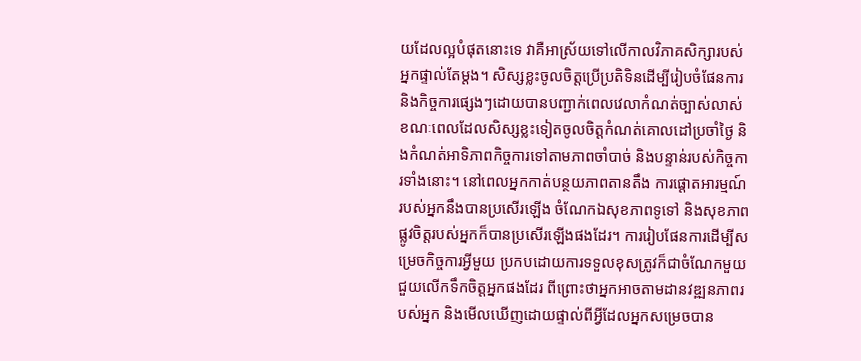យដែលល្អបំផុតនោះទេ វាគឺអាស្រ័យទៅលើកាលវិភាគសិក្សារបស់អ្នកផ្ទាល់តែម្តង។ សិស្សខ្លះចូលចិត្តប្រើប្រតិទិនដើម្បីរៀបចំផែនការ និងកិច្ចការផ្សេងៗដោយបានបញ្ជាក់ពេលវេលាកំណត់ច្បាស់លាស់ ខណៈពេលដែលសិស្សខ្លះទៀតចូលចិត្តកំណត់គោលដៅប្រចាំថ្ងៃ និងកំណត់អាទិភាពកិច្ចការទៅតាមភាពចាំបាច់ និងបន្ទាន់របស់កិច្ចការទាំងនោះ។ នៅពេលអ្នកកាត់បន្ថយភាពតានតឹង ការផ្តោតអារម្មណ៍របស់អ្នកនឹងបានប្រសើរឡើង ចំណែកឯសុខភាពទូទៅ និងសុខភាពផ្លូវចិត្តរបស់អ្នកក៏បានប្រសើរឡើងផងដែរ។ ការរៀបផែនការដើម្បីសម្រេចកិច្ចការអ្វីមួយ ប្រកបដោយការទទួលខុសត្រូវក៏ជាចំណែកមួយជួយលើកទឹកចិត្តអ្នកផងដែរ ពីព្រោះថាអ្នកអាចតាមដានវឌ្ឍនភាពរបស់អ្នក និងមើលឃើញដោយផ្ទាល់ពីអ្វីដែលអ្នកសម្រេចបាន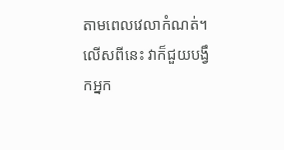តាមពេលវេលាកំណត់។ លើសពីនេះ វាក៏ជួយបង្វឹកអ្នក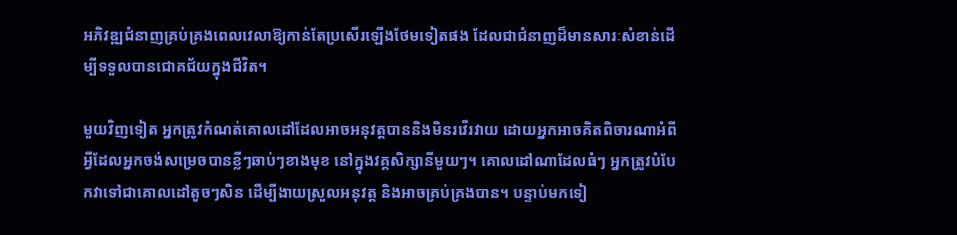អភិវឌ្ឍជំនាញគ្រប់គ្រងពេលវេលាឱ្យកាន់តែប្រសើរឡើងថែមទៀតផង ដែលជាជំនាញដ៏មានសារៈសំខាន់ដើម្បីទទួលបានជោគជ័យក្នុងជីវិត។

មួយវិញទៀត អ្នកត្រូវកំណត់គោលដៅដែលអាចអនុវត្តបាននិងមិនរវើរវាយ ដោយអ្នកអាចគិតពិចារណាអំពីអ្វីដែលអ្នកចង់សម្រេចបានខ្លីៗឆាប់ៗខាងមុខ នៅក្នុងវគ្គសិក្សានីមួយៗ។ គោលដៅណាដែលធំៗ អ្នកត្រូវបំបែកវាទៅជាគោលដៅតូចៗសិន ដើម្បីងាយស្រួលអនុវត្ត និងអាចគ្រប់គ្រងបាន។ បន្ទាប់មកទៀ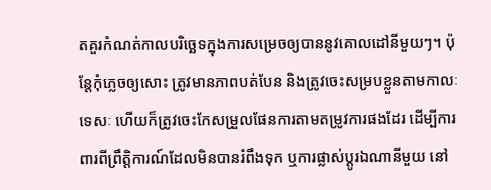តគួរកំណត់កាលបរិច្ឆេទក្នុងការសម្រេចឲ្យបាននូវគោលដៅនីមួយៗ។ ប៉ុន្តែកុំភ្លេចឲ្យសោះ ត្រូវមានភាពបត់បែន និងត្រូវចេះសម្របខ្លួនតាមកាលៈទេសៈ ហើយក៏ត្រូវចេះកែសម្រួលផែនការតាមតម្រូវការផងដែរ ដើម្បីការពារពីព្រឹត្តិការណ៍ដែលមិនបានរំពឹងទុក ឬការផ្លាស់ប្តូរឯណានីមួយ នៅ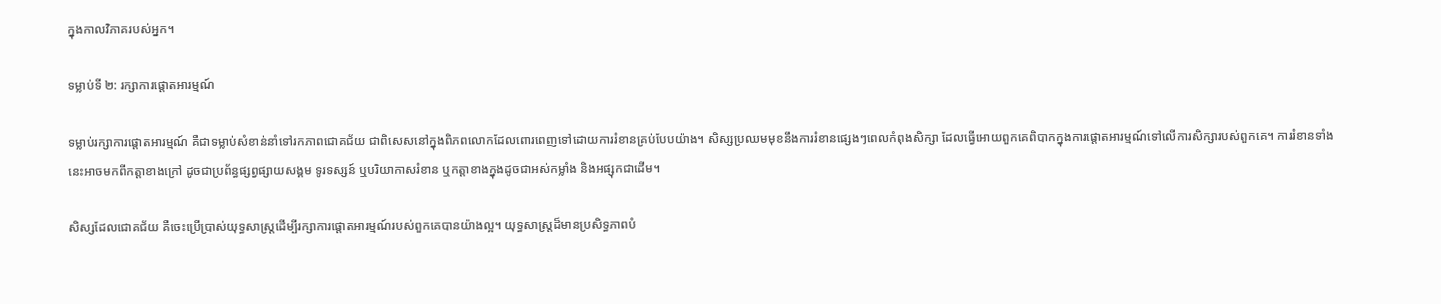ក្នុងកាលវិភាគរបស់អ្នក។

ទម្លាប់ទី ២: រក្សាការផ្តោតអារម្មណ៍

ទម្លាប់រក្សាការផ្តោតអារម្មណ៍ គឺជាទម្លាប់សំខាន់នាំទៅរកភាពជោគជ័យ ជាពិសេសនៅក្នុងពិភពលោកដែលពោរពេញទៅដោយការរំខានគ្រប់បែបយ៉ាង។ សិស្សប្រឈមមុខនឹងការរំខានផ្សេងៗពេលកំពុងសិក្សា ដែលធ្វើអោយពួកគេពិបាកក្នុងការផ្តោតអារម្មណ៍ទៅលើការសិក្សារបស់ពួកគេ។ ការរំខានទាំងនេះអាចមកពីកត្តាខាងក្រៅ ដូចជាប្រព័ន្ធផ្សព្វផ្សាយសង្គម ទូរទស្សន៍ ឬបរិយាកាសរំខាន ឬកត្តាខាងក្នុងដូចជាអស់កម្លាំង និងអផ្សុកជាដើម។

សិស្សដែលជោគជ័យ គឺចេះប្រើប្រាស់យុទ្ធសាស្រ្តដើម្បីរក្សាការផ្តោតអារម្មណ៍របស់ពួកគេបានយ៉ាងល្អ។ យុទ្ធសាស្ត្រដ៏មានប្រសិទ្ធភាពបំ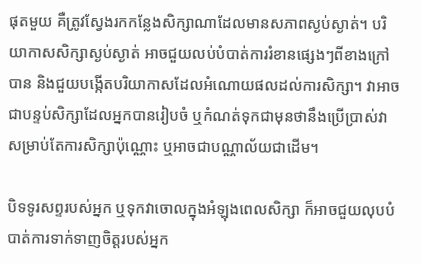ផុតមួយ គឺត្រូវស្វែងរកកន្លែងសិក្សាណាដែលមានសភាពស្ងប់ស្ងាត់។ បរិយាកាសសិក្សាស្ងប់ស្ងាត់ អាចជួយលប់បំបាត់ការរំខានផ្សេងៗពីខាងក្រៅបាន និងជួយបង្កើតបរិយាកាសដែលអំណោយផលដល់ការសិក្សា។ វាអាចជាបន្ទប់សិក្សាដែលអ្នកបានរៀបចំ ឬកំណត់ទុកជាមុនថានឹងប្រើប្រាស់វាសម្រាប់តែការសិក្សាប៉ុណ្ណោះ ឬអាចជាបណ្ណាល័យជាដើម។

បិទទូរសព្ទរបស់អ្នក ឬទុកវាចោលក្នុងអំឡុងពេលសិក្សា ក៏អាចជួយលុបបំបាត់ការទាក់ទាញចិត្តរបស់អ្នក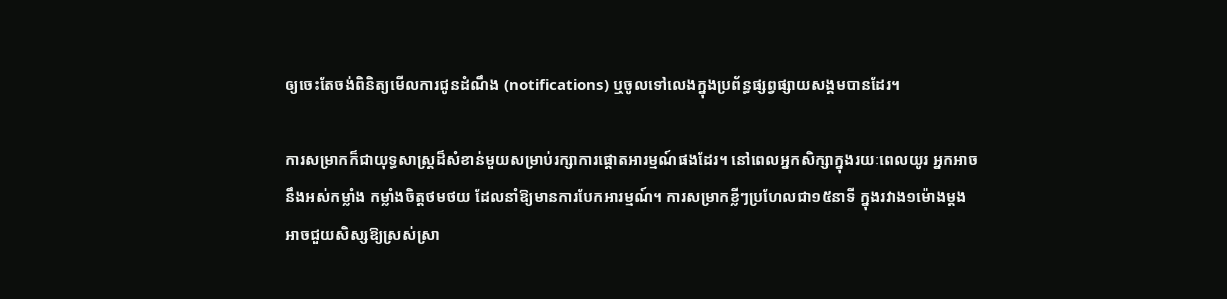ឲ្យចេះតែចង់ពិនិត្យមើលការជូនដំណឹង (notifications) ឬចូលទៅលេងក្នុងប្រព័ន្ធផ្សព្វផ្សាយសង្គមបានដែរ។

ការសម្រាកក៏ជាយុទ្ធសាស្ត្រដ៏សំខាន់មួយសម្រាប់រក្សាការផ្តោតអារម្មណ៍ផងដែរ។ នៅពេលអ្នកសិក្សាក្នុងរយៈពេលយូរ អ្នកអាចនឹងអស់កម្លាំង កម្លាំងចិត្តថមថយ ដែលនាំឱ្យមានការបែកអារម្មណ៍។ ការសម្រាកខ្លីៗប្រហែលជា១៥នាទី ក្នុងរវាង១ម៉ោងម្តង អាចជួយសិស្សឱ្យស្រស់ស្រា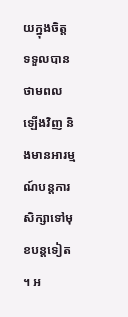យក្នុងចិត្ត ទទួលបានថាមពលឡើងវិញ និងមានអារម្មណ៍បន្តការសិក្សាទៅមុខបន្តទៀត ។ អ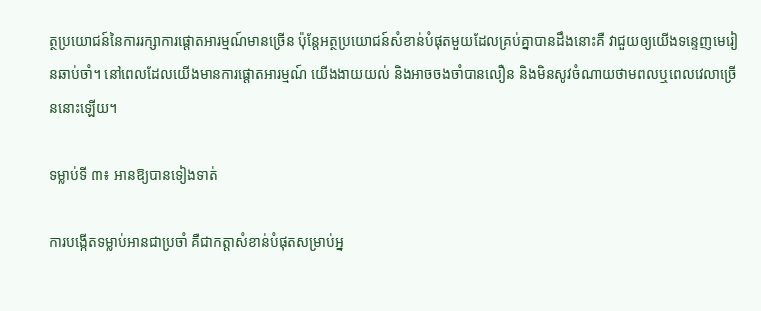ត្ថប្រយោជន៍នៃការរក្សាការផ្តោតអារម្មណ៍មានច្រើន ប៉ុន្តែអត្ថប្រយោជន៍សំខាន់បំផុតមួយដែលគ្រប់គ្នាបានដឹងនោះគឺ វាជួយឲ្យយើងទន្ទេញមេរៀនឆាប់ចាំ។ នៅពេលដែលយើងមានការផ្តោតអារម្មណ៍ យើងងាយយល់ និងអាចចងចាំបានលឿន និងមិនសូវចំណាយថាមពលឬពេលវេលាច្រើននោះឡើយ។

ទម្លាប់ទី ៣៖ អានឱ្យបានទៀងទាត់

ការបង្កើតទម្លាប់អានជាប្រចាំ គឺជាកត្តាសំខាន់បំផុតសម្រាប់អ្ន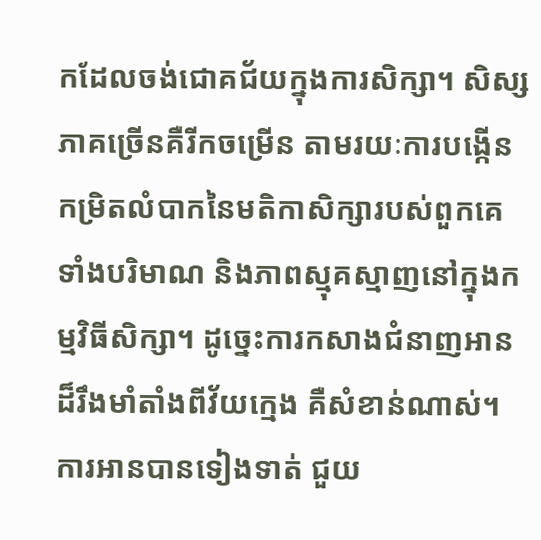កដែលចង់ជោគជ័យក្នុងការសិក្សា។ សិស្សភាគច្រើនគឺរីកចម្រើន តាមរយៈការបង្កើនកម្រិតលំបាកនៃមតិកាសិក្សារបស់ពួកគេ ទាំងបរិមាណ និងភាពស្មុគស្មាញនៅក្នុងកម្មវិធីសិក្សា។ ដូច្នេះការកសាងជំនាញអានដ៏រឹងមាំតាំងពីវ័យក្មេង គឺសំខាន់ណាស់។ ការអានបានទៀងទាត់ ជួយ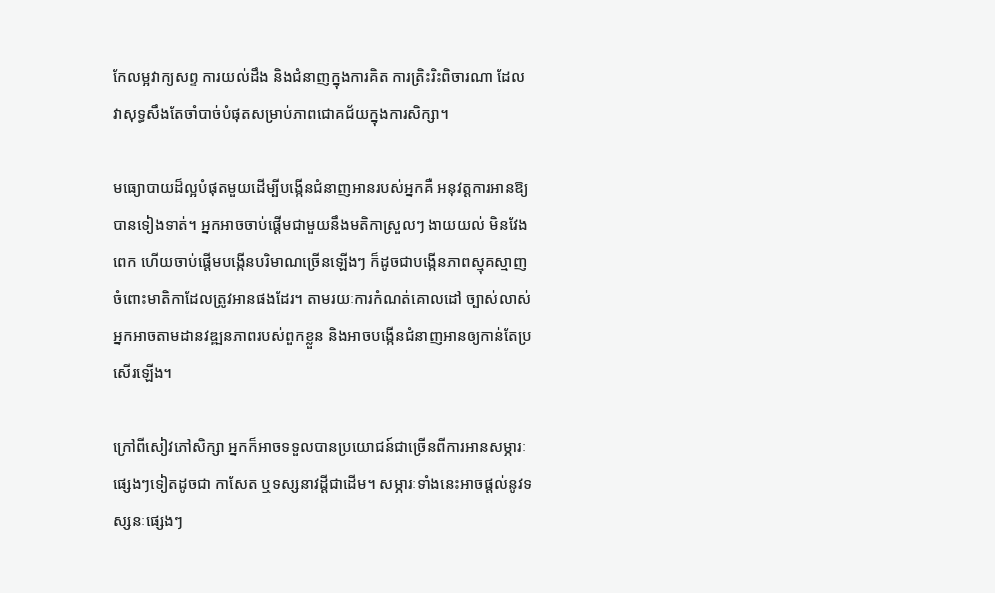កែលម្អវាក្យសព្ទ ការយល់ដឹង និងជំនាញក្នុងការគិត ការត្រិះរិះពិចារណា ដែលវាសុទ្ធសឹងតែចាំបាច់បំផុតសម្រាប់ភាពជោគជ័យក្នុងការសិក្សា។

មធ្យោបាយដ៏ល្អបំផុតមួយដើម្បីបង្កើនជំនាញអានរបស់អ្នកគឺ អនុវត្តការអានឱ្យបានទៀងទាត់។ អ្នកអាចចាប់ផ្តើមជាមួយនឹងមតិកាស្រួលៗ ងាយយល់ មិនវែងពេក ហើយចាប់ផ្តើមបង្កើនបរិមាណច្រើនឡើងៗ ក៏ដូចជាបង្កើនភាពស្មុគស្មាញចំពោះមាតិកាដែលត្រូវអានផងដែរ។ តាមរយៈការកំណត់គោលដៅ ច្បាស់លាស់ អ្នកអាចតាមដានវឌ្ឍនភាពរបស់ពួកខ្លួន និងអាចបង្កើនជំនាញអានឲ្យកាន់តែប្រសើរឡើង។

ក្រៅពីសៀវភៅសិក្សា អ្នកក៏អាចទទួលបានប្រយោជន៍ជាច្រើនពីការអានសម្ភារៈផ្សេងៗទៀតដូចជា កាសែត ឬទស្សនាវដ្ដីជាដើម។ សម្ភារៈទាំងនេះអាចផ្តល់នូវទស្សនៈផ្សេងៗ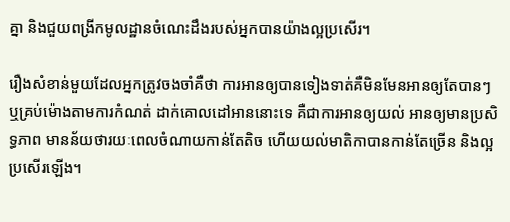គ្នា និងជួយពង្រីកមូលដ្ឋានចំណេះដឹងរបស់អ្នកបានយ៉ាងល្អប្រសើរ។

រឿងសំខាន់មួយដែលអ្នកត្រូវចងចាំគឺថា ការអានឲ្យបានទៀងទាត់គឺមិនមែនអានឲ្យតែបានៗ ឬគ្រប់ម៉ោងតាមការកំណត់ ដាក់គោលដៅអាននោះទេ គឺជាការអានឲ្យយល់ អានឲ្យមានប្រសិទ្ធភាព មានន័យថារយៈពេលចំណាយកាន់តែតិច ហើយយល់មាតិកាបានកាន់តែច្រើន និងល្អប្រសើរឡើង។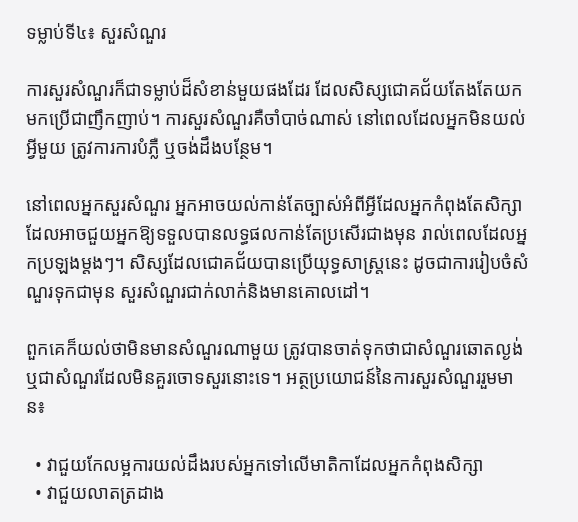ទម្លាប់ទី៤៖ សួរសំណួរ

ការសួរសំណួរក៏ជាទម្លាប់ដ៏សំខាន់មួយផងដែរ ដែលសិស្សជោគជ័យតែងតែយកមកប្រើជាញឹកញាប់។ ការសួរសំណួរគឺចាំបាច់ណាស់ នៅពេលដែលអ្នកមិនយល់អ្វីមួយ ត្រូវការការបំភ្លឺ ឬចង់ដឹងបន្ថែម។

នៅពេលអ្នកសួរសំណួរ អ្នកអាចយល់កាន់តែច្បាស់អំពីអ្វីដែលអ្នកកំពុងតែសិក្សា ដែលអាចជួយអ្នកឱ្យទទួលបានលទ្ធផលកាន់តែប្រសើរជាងមុន រាល់ពេលដែលអ្នកប្រឡងម្តងៗ។ សិស្សដែលជោគជ័យបានប្រើយុទ្ធសាស្រ្តនេះ ដូចជាការរៀបចំសំណួរទុកជាមុន សួរសំណួរជាក់លាក់និងមានគោលដៅ។

ពួកគេក៏យល់ថាមិនមានសំណួរណាមួយ ត្រូវបានចាត់ទុកថាជាសំណួរឆោតល្ងង់ ឬជាសំណួរដែលមិនគួរចោទសួរនោះទេ។ អត្ថប្រយោជន៍នៃការសួរសំណួររួមមាន៖

  • វាជួយកែលម្អការយល់ដឹងរបស់អ្នកទៅលើមាតិកាដែលអ្នកកំពុងសិក្សា
  • វាជួយលាតត្រដាង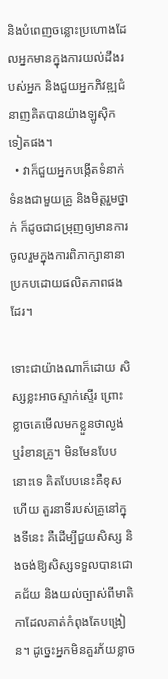និងបំពេញចន្លោះប្រហោងដែលអ្នកមានក្នុងការយល់ដឹងរបស់អ្នក និងជួយអ្នកភិវឌ្ឍជំនាញគិតបានយ៉ាងឡូស៊ិកទៀតផង។
  • វាក៏ជួយអ្នកបង្កើតទំនាក់ទំនងជាមួយគ្រូ និងមិត្តរួមថ្នាក់ ក៏ដូចជាជម្រុញឲ្យមានការចូលរួមក្នុងការពិភាក្សានានា ប្រកបដោយផលិតភាពផងដែរ។

ទោះជាយ៉ាងណាក៏ដោយ សិស្សខ្លះអាចស្ទាក់ស្ទើរ ព្រោះខ្លាចគេមើលមកខ្លួនថាល្ងង់ ឬរំខានគ្រូ។ មិនមែនបែបនោះទេ គិតបែបនេះគឺខុសហើយ តួរនាទីរបស់គ្រូនៅក្នុងទីនេះ គឺដើម្បីជួយសិស្ស និងចង់ឱ្យសិស្សទទួលបានជោគជ័យ និងយល់ច្បាស់ពីមាតិកាដែលគាត់កំពុងតែបង្រៀន។ ដូច្នេះអ្នកមិនគួរភ័យខ្លាច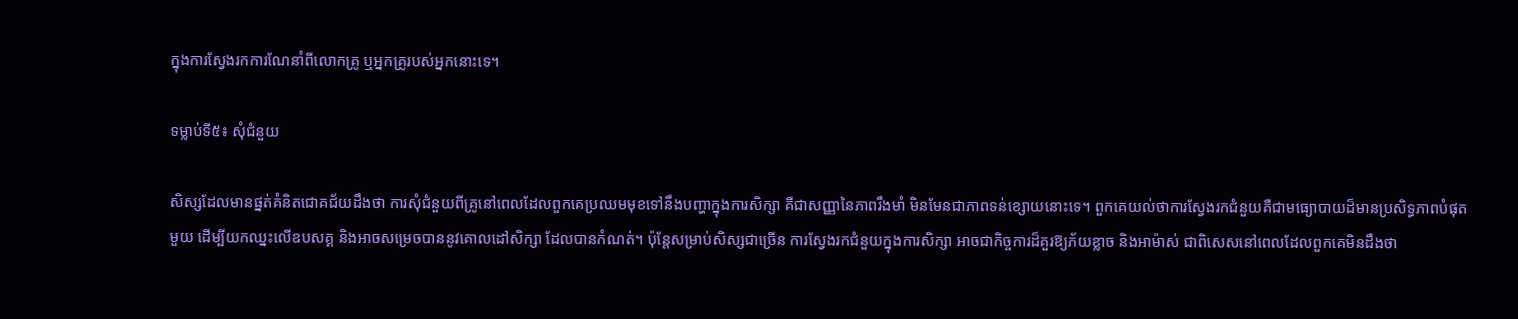ក្នុងការស្វែងរកការណែនាំពីលោកគ្រូ ឬអ្នកគ្រូរបស់អ្នកនោះទេ។

ទម្លាប់ទី៥៖ សុំជំនួយ

សិស្សដែលមានផ្នត់គំនិតជោគជ័យដឹងថា ការសុំជំនួយពីគ្រូនៅពេលដែលពួកគេប្រឈមមុខទៅនឹងបញ្ហាក្នុងការសិក្សា គឺជាសញ្ញានៃភាពរឹងមាំ មិនមែនជាភាពទន់ខ្សោយនោះទេ។ ពួកគេយល់ថាការស្វែងរកជំនួយគឺជាមធ្យោបាយដ៏មានប្រសិទ្ធភាពបំផុតមួយ ដើម្បីយកឈ្នះលើឧបសគ្គ និងអាចសម្រេចបាននូវគោលដៅសិក្សា ដែលបានកំណត់។ ប៉ុន្តែសម្រាប់សិស្សជាច្រើន ការស្វែងរកជំនួយក្នុងការសិក្សា អាចជាកិច្ចការដ៏គួរឱ្យភ័យខ្លាច និងអាម៉ាស់ ជាពិសេសនៅពេលដែលពួកគេមិនដឹងថា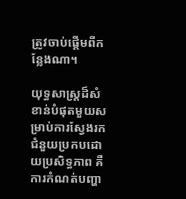ត្រូវចាប់ផ្តើមពីកន្លែងណា។

យុទ្ធសាស្ត្រដ៏សំខាន់បំផុតមួយសម្រាប់ការស្វែងរកជំនួយប្រកបដោយប្រសិទ្ធភាព គឺការកំណត់បញ្ហា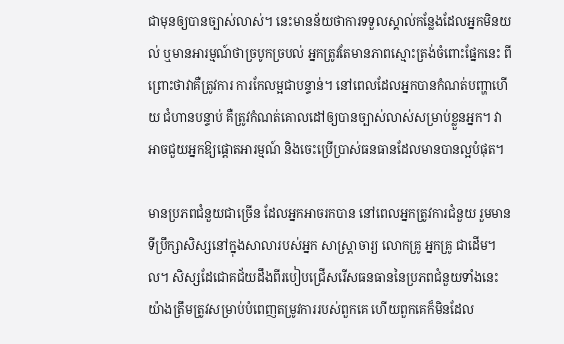ជាមុនឲ្យបានច្បាស់លាស់។ នេះមានន័យថាការទទួលស្គាល់កន្លែងដែលអ្នកមិនយល់ ឬមានអារម្មណ៍ថាច្របូកច្របល់ អ្នកត្រូវតែមានភាពស្មោះត្រង់ចំពោះផ្នែកនេះ ពីព្រោះថាវាគឺត្រូវការ ការកែលម្អជាបន្ទាន់។ នៅពេលដែលអ្នកបានកំណត់បញ្ហាហើយ ជំហានបន្ទាប់ គឺត្រូវកំណត់គោលដៅឲ្យបានច្បាស់លាស់សម្រាប់ខ្លួនអ្នក។ វាអាចជួយអ្នកឱ្យផ្តោតអារម្មណ៍ និងចេះប្រើប្រាស់ធនធានដែលមានបានល្អបំផុត។

មានប្រភពជំនួយជាច្រើន ដែលអ្នកអាចរកបាន នៅពេលអ្នកត្រូវការជំនួយ រួមមានទីប្រឹក្សាសិស្សនៅក្នុងសាលារបស់អ្នក សាស្ត្រាចារ្យ លោកគ្រូ អ្នកគ្រូ ជាដើម។ល។ សិស្សដែជោគជ័យដឹងពីរបៀបជ្រើសរើសធនធាននៃប្រភពជំនួយទាំងនេះ យ៉ាងត្រឹមត្រូវសម្រាប់បំពេញតម្រូវការរបស់ពួកគេ ហើយពួកគេក៏មិនដែល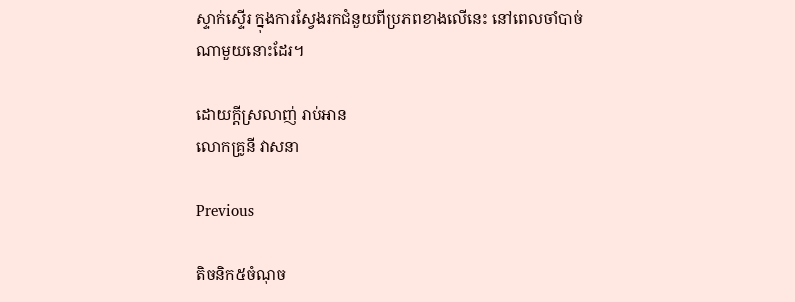ស្ទាក់ស្ទើរ ក្នុងការស្វែងរកជំនួយពីប្រភពខាងលើនេះ នៅពេលចាំបាច់ណាមួយនោះដែរ។

ដោយក្តីស្រលាញ់ រាប់អាន
លោកគ្រូនី វាសនា

Previous

តិចនិក៥ចំណុច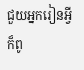ជួយអ្នករៀនអ្វីក៏ពូ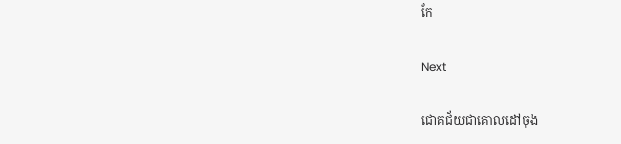កែ

Next

ជោគជ័យជាគោលដៅចុង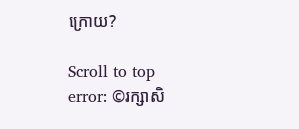ក្រោយ?

Scroll to top
error: ©រក្សាសិ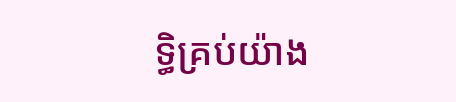ទ្ធិគ្រប់យ៉ាង